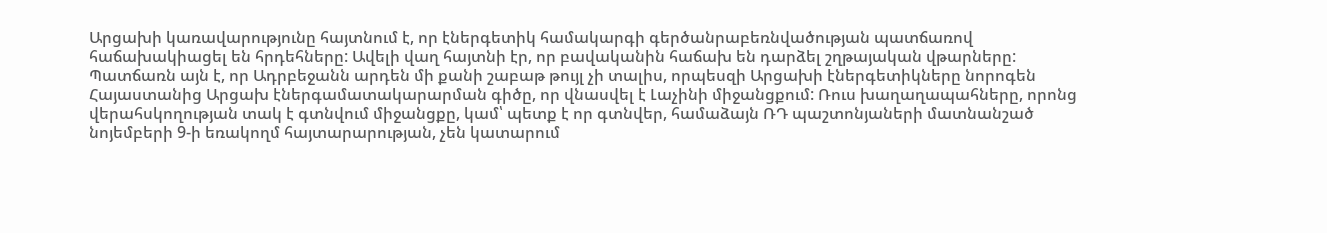Արցախի կառավարությունը հայտնում է, որ էներգետիկ համակարգի գերծանրաբեռնվածության պատճառով հաճախակիացել են հրդեհները: Ավելի վաղ հայտնի էր, որ բավականին հաճախ են դարձել շղթայական վթարները: Պատճառն այն է, որ Ադրբեջանն արդեն մի քանի շաբաթ թույլ չի տալիս, որպեսզի Արցախի էներգետիկները նորոգեն Հայաստանից Արցախ էներգամատակարարման գիծը, որ վնասվել է Լաչինի միջանցքում: Ռուս խաղաղապահները, որոնց վերահսկողության տակ է գտնվում միջանցքը, կամ՝ պետք է որ գտնվեր, համաձայն ՌԴ պաշտոնյաների մատնանշած նոյեմբերի 9-ի եռակողմ հայտարարության, չեն կատարում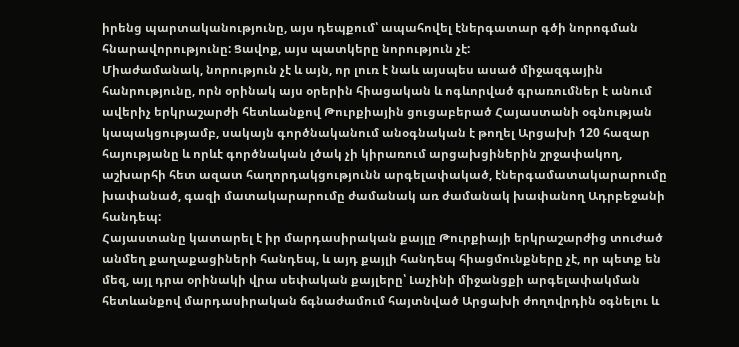իրենց պարտականությունը, այս դեպքում՝ ապահովել էներգատար գծի նորոգման հնարավորությունը: Ցավոք, այս պատկերը նորություն չէ:
Միաժամանակ, նորություն չէ և այն, որ լուռ է նաև այսպես ասած միջազգային հանրությունը, որն օրինակ այս օրերին հիացական և ոգևորված գրառումներ է անում ավերիչ երկրաշարժի հետևանքով Թուրքիային ցուցաբերած Հայաստանի օգնության կապակցությամբ, սակայն գործնականում անօգնական է թողել Արցախի 120 հազար հայությանը և որևէ գործնական լծակ չի կիրառում արցախցիներին շրջափակող, աշխարհի հետ ազատ հաղորդակցությունն արգելափակած, էներգամատակարարումը խափանած, գազի մատակարարումը ժամանակ առ ժամանակ խափանող Ադրբեջանի հանդեպ:
Հայաստանը կատարել է իր մարդասիրական քայլը Թուրքիայի երկրաշարժից տուժած անմեղ քաղաքացիների հանդեպ, և այդ քայլի հանդեպ հիացմունքները չէ, որ պետք են մեզ, այլ դրա օրինակի վրա սեփական քայլերը՝ Լաչինի միջանցքի արգելափակման հետևանքով մարդասիրական ճգնաժամում հայտնված Արցախի ժողովրդին օգնելու և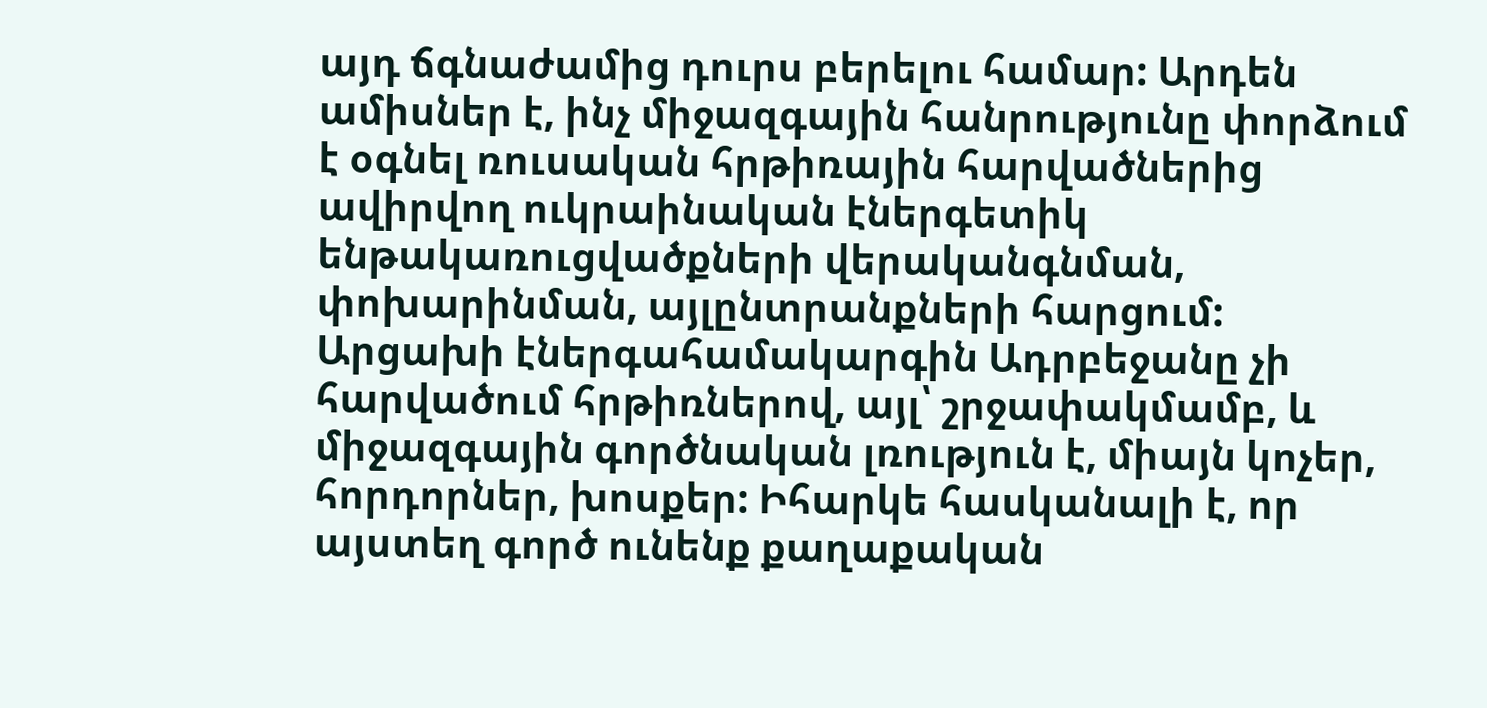այդ ճգնաժամից դուրս բերելու համար: Արդեն ամիսներ է, ինչ միջազգային հանրությունը փորձում է օգնել ռուսական հրթիռային հարվածներից ավիրվող ուկրաինական էներգետիկ ենթակառուցվածքների վերականգնման, փոխարինման, այլընտրանքների հարցում: Արցախի էներգահամակարգին Ադրբեջանը չի հարվածում հրթիռներով, այլ՝ շրջափակմամբ, և միջազգային գործնական լռություն է, միայն կոչեր, հորդորներ, խոսքեր: Իհարկե հասկանալի է, որ այստեղ գործ ունենք քաղաքական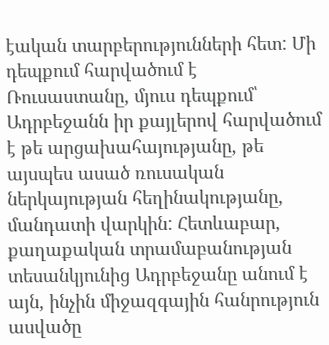էական տարբերությունների հետ: Մի դեպքում հարվածում է Ռուսաստանը, մյուս դեպքում՝ Ադրբեջանն իր քայլերով հարվածում է թե արցախահայությանը, թե այսպես ասած ռուսական ներկայության հեղինակությանը, մանդատի վարկին: Հետևաբար, քաղաքական տրամաբանության տեսանկյունից Ադրբեջանը անում է այն, ինչին միջազգային հանրություն ասվածը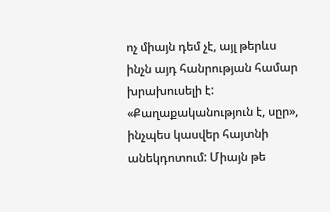ոչ միայն դեմ չէ, այլ թերևս ինչն այդ հանրության համար խրախուսելի է: «Քաղաքականություն է, սըր», ինչպես կասվեր հայտնի անեկդոտում: Միայն թե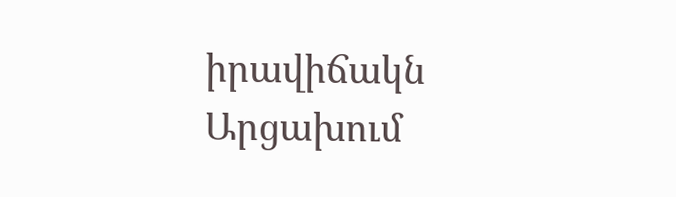իրավիճակն Արցախում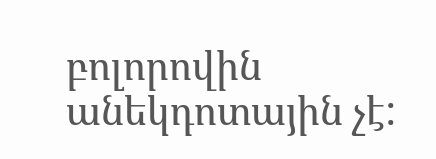բոլորովին անեկդոտային չէ: